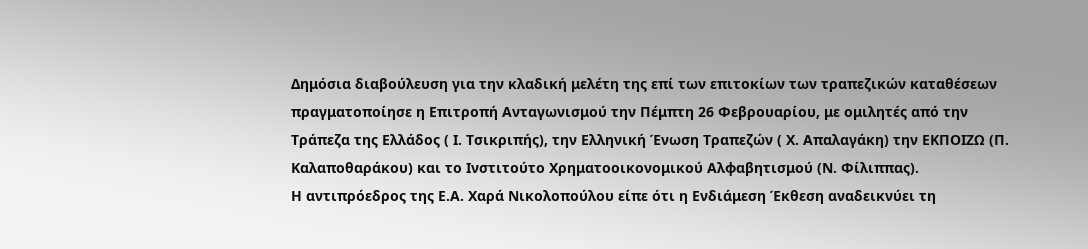Δημόσια διαβούλευση για την κλαδική μελέτη της επί των επιτοκίων των τραπεζικών καταθέσεων πραγματοποίησε η Επιτροπή Ανταγωνισμού την Πέμπτη 26 Φεβρουαρίου, με ομιλητές από την Τράπεζα της Ελλάδος ( Ι. Τσικριπής), την Ελληνική Ένωση Τραπεζών ( Χ. Απαλαγάκη) την ΕΚΠΟΙΖΩ (Π. Καλαποθαράκου) και το Ινστιτούτο Χρηματοοικονομικού Αλφαβητισμού (Ν. Φίλιππας).
Η αντιπρόεδρος της Ε.Α. Χαρά Νικολοπούλου είπε ότι η Ενδιάμεση Έκθεση αναδεικνύει τη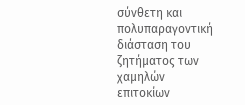σύνθετη και πολυπαραγοντική διάσταση του ζητήματος των χαμηλών επιτοκίων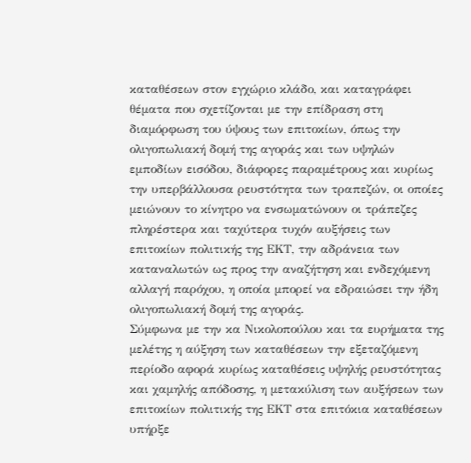καταθέσεων στον εγχώριο κλάδο, και καταγράφει θέματα που σχετίζονται με την επίδραση στη διαμόρφωση του ύψους των επιτοκίων, όπως την ολιγοπωλιακή δομή της αγοράς και των υψηλών εμποδίων εισόδου, διάφορες παραμέτρους και κυρίως την υπερβάλλουσα ρευστότητα των τραπεζών, οι οποίες μειώνουν το κίνητρο να ενσωματώνουν οι τράπεζες πληρέστερα και ταχύτερα τυχόν αυξήσεις των επιτοκίων πολιτικής της ΕΚΤ, την αδράνεια των καταναλωτών ως προς την αναζήτηση και ενδεχόμενη αλλαγή παρόχου, η οποία μπορεί να εδραιώσει την ήδη ολιγοπωλιακή δομή της αγοράς.
Σύμφωνα με την κα Νικολοπούλου και τα ευρήματα της μελέτης η αύξηση των καταθέσεων την εξεταζόμενη περίοδο αφορά κυρίως καταθέσεις υψηλής ρευστότητας και χαμηλής απόδοσης, η μετακύλιση των αυξήσεων των επιτοκίων πολιτικής της ΕΚΤ στα επιτόκια καταθέσεων υπήρξε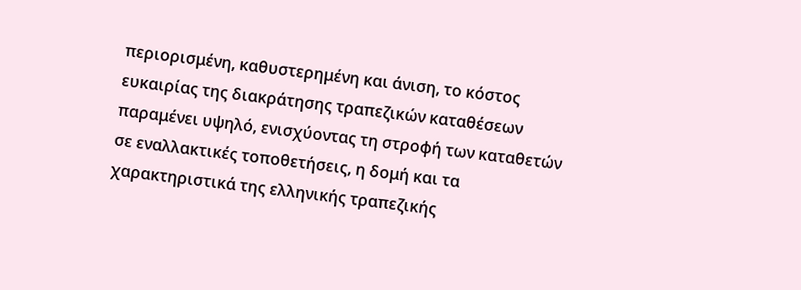περιορισμένη, καθυστερημένη και άνιση, το κόστος ευκαιρίας της διακράτησης τραπεζικών καταθέσεων παραμένει υψηλό, ενισχύοντας τη στροφή των καταθετών σε εναλλακτικές τοποθετήσεις, η δομή και τα χαρακτηριστικά της ελληνικής τραπεζικής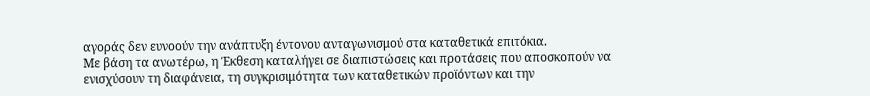αγοράς δεν ευνοούν την ανάπτυξη έντονου ανταγωνισμού στα καταθετικά επιτόκια.
Με βάση τα ανωτέρω, η Έκθεση καταλήγει σε διαπιστώσεις και προτάσεις που αποσκοπούν να ενισχύσουν τη διαφάνεια, τη συγκρισιμότητα των καταθετικών προϊόντων και την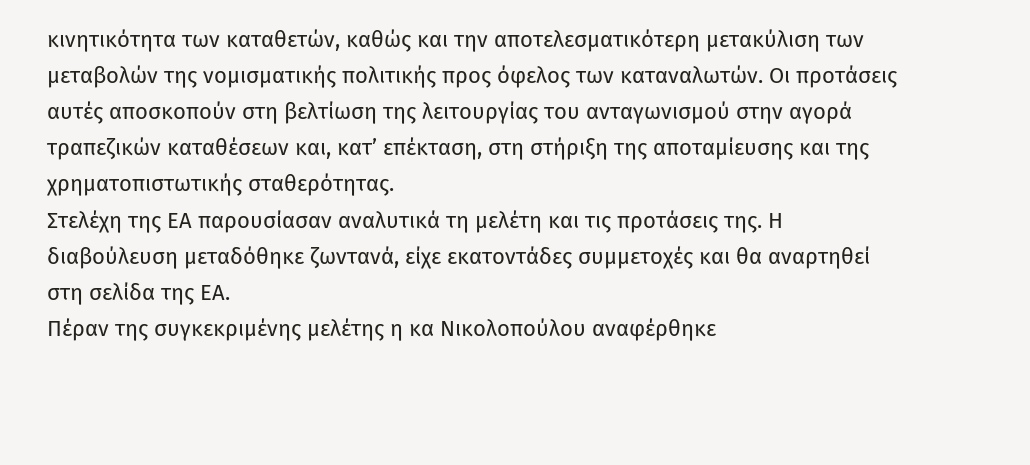κινητικότητα των καταθετών, καθώς και την αποτελεσματικότερη μετακύλιση των μεταβολών της νομισματικής πολιτικής προς όφελος των καταναλωτών. Οι προτάσεις αυτές αποσκοπούν στη βελτίωση της λειτουργίας του ανταγωνισμού στην αγορά τραπεζικών καταθέσεων και, κατ’ επέκταση, στη στήριξη της αποταμίευσης και της χρηματοπιστωτικής σταθερότητας.
Στελέχη της ΕΑ παρουσίασαν αναλυτικά τη μελέτη και τις προτάσεις της. Η διαβούλευση μεταδόθηκε ζωντανά, είχε εκατοντάδες συμμετοχές και θα αναρτηθεί στη σελίδα της ΕΑ.
Πέραν της συγκεκριμένης μελέτης η κα Νικολοπούλου αναφέρθηκε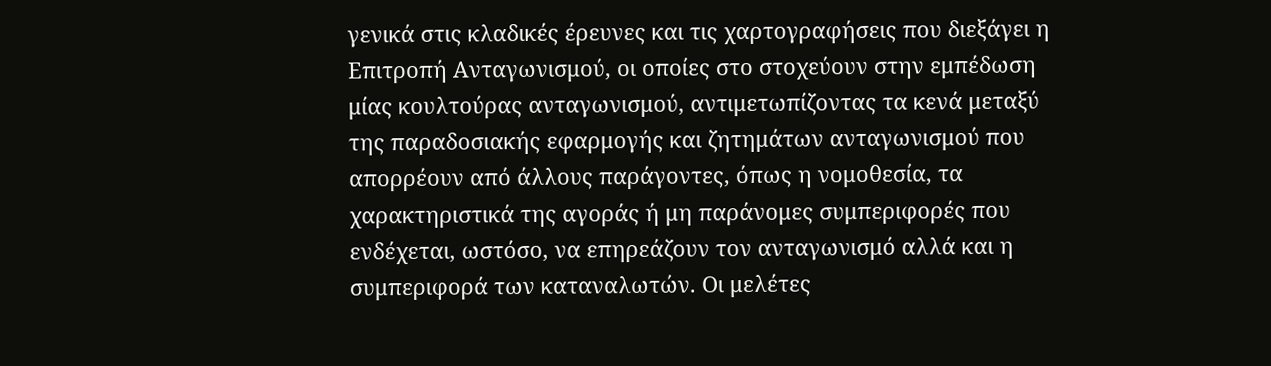γενικά στις κλαδικές έρευνες και τις χαρτογραφήσεις που διεξάγει η Επιτροπή Ανταγωνισμού, οι οποίες στο στοχεύουν στην εμπέδωση μίας κουλτούρας ανταγωνισμού, αντιμετωπίζοντας τα κενά μεταξύ της παραδοσιακής εφαρμογής και ζητημάτων ανταγωνισμού που απορρέουν από άλλους παράγοντες, όπως η νομοθεσία, τα χαρακτηριστικά της αγοράς ή μη παράνομες συμπεριφορές που ενδέχεται, ωστόσο, να επηρεάζουν τον ανταγωνισμό αλλά και η συμπεριφορά των καταναλωτών. Οι μελέτες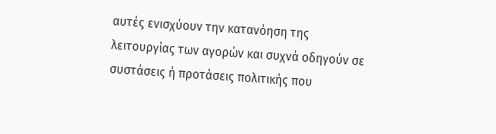αυτές ενισχύουν την κατανόηση της λειτουργίας των αγορών και συχνά οδηγούν σε συστάσεις ή προτάσεις πολιτικής που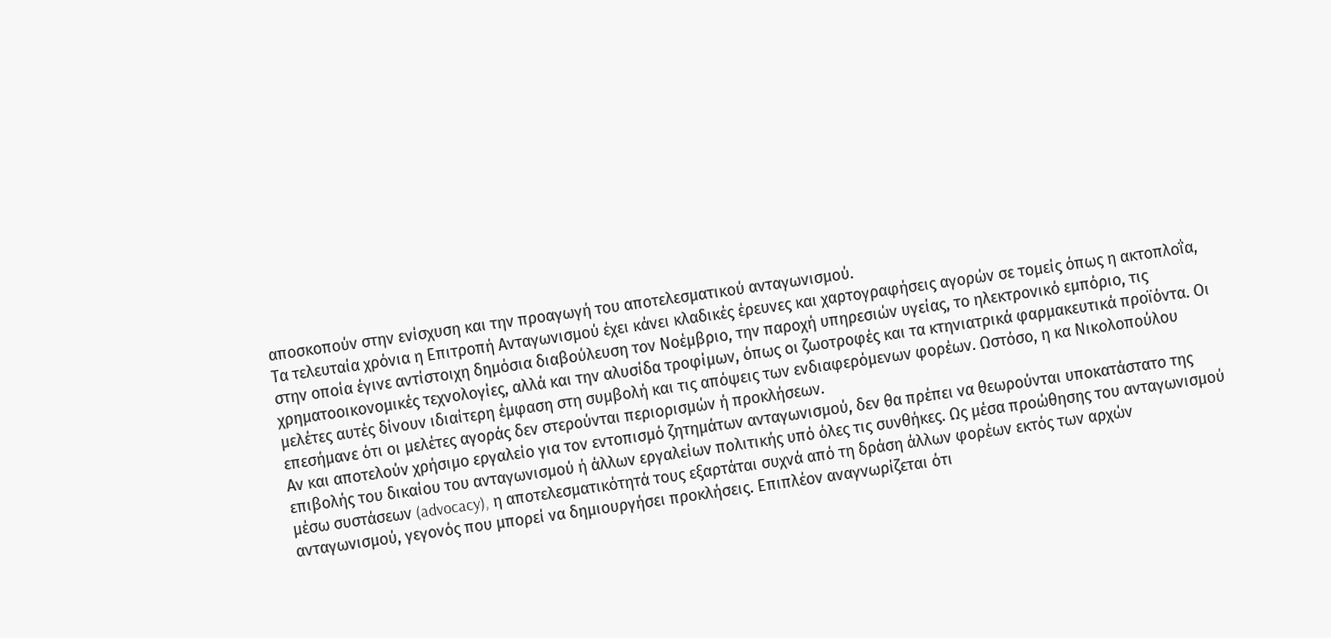αποσκοπούν στην ενίσχυση και την προαγωγή του αποτελεσματικού ανταγωνισμού.
Τα τελευταία χρόνια η Επιτροπή Ανταγωνισμού έχει κάνει κλαδικές έρευνες και χαρτογραφήσεις αγορών σε τομείς όπως η ακτοπλοΐα, στην οποία έγινε αντίστοιχη δημόσια διαβούλευση τον Νοέμβριο, την παροχή υπηρεσιών υγείας, το ηλεκτρονικό εμπόριο, τις χρηματοοικονομικές τεχνολογίες, αλλά και την αλυσίδα τροφίμων, όπως οι ζωοτροφές και τα κτηνιατρικά φαρμακευτικά προϊόντα. Οι μελέτες αυτές δίνουν ιδιαίτερη έμφαση στη συμβολή και τις απόψεις των ενδιαφερόμενων φορέων. Ωστόσο, η κα Νικολοπούλου επεσήμανε ότι οι μελέτες αγοράς δεν στερούνται περιορισμών ή προκλήσεων.
Αν και αποτελούν χρήσιμο εργαλείο για τον εντοπισμό ζητημάτων ανταγωνισμού, δεν θα πρέπει να θεωρούνται υποκατάστατο της επιβολής του δικαίου του ανταγωνισμού ή άλλων εργαλείων πολιτικής υπό όλες τις συνθήκες. Ως μέσα προώθησης του ανταγωνισμού μέσω συστάσεων (advocacy), η αποτελεσματικότητά τους εξαρτάται συχνά από τη δράση άλλων φορέων εκτός των αρχών ανταγωνισμού, γεγονός που μπορεί να δημιουργήσει προκλήσεις. Επιπλέον αναγνωρίζεται ότι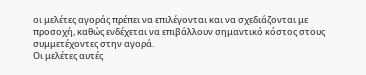οι μελέτες αγοράς πρέπει να επιλέγονται και να σχεδιάζονται με προσοχή, καθώς ενδέχεται να επιβάλλουν σημαντικό κόστος στους συμμετέχοντες στην αγορά.
Οι μελέτες αυτές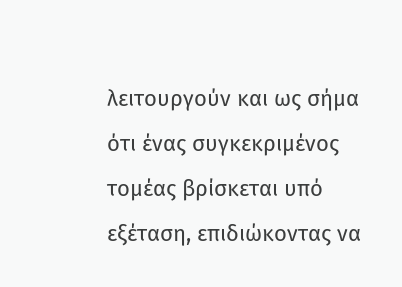λειτουργούν και ως σήμα ότι ένας συγκεκριμένος τομέας βρίσκεται υπό εξέταση, επιδιώκοντας να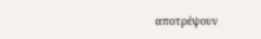αποτρέψουν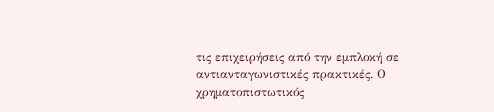τις επιχειρήσεις από την εμπλοκή σε αντιανταγωνιστικές πρακτικές. Ο χρηματοπιστωτικός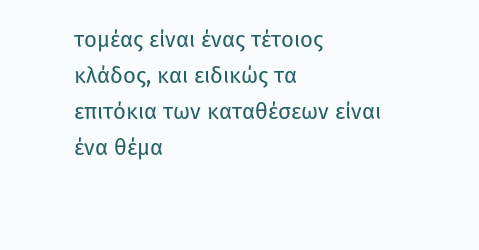τομέας είναι ένας τέτοιος κλάδος, και ειδικώς τα επιτόκια των καταθέσεων είναι ένα θέμα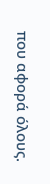που αφορά όλους.